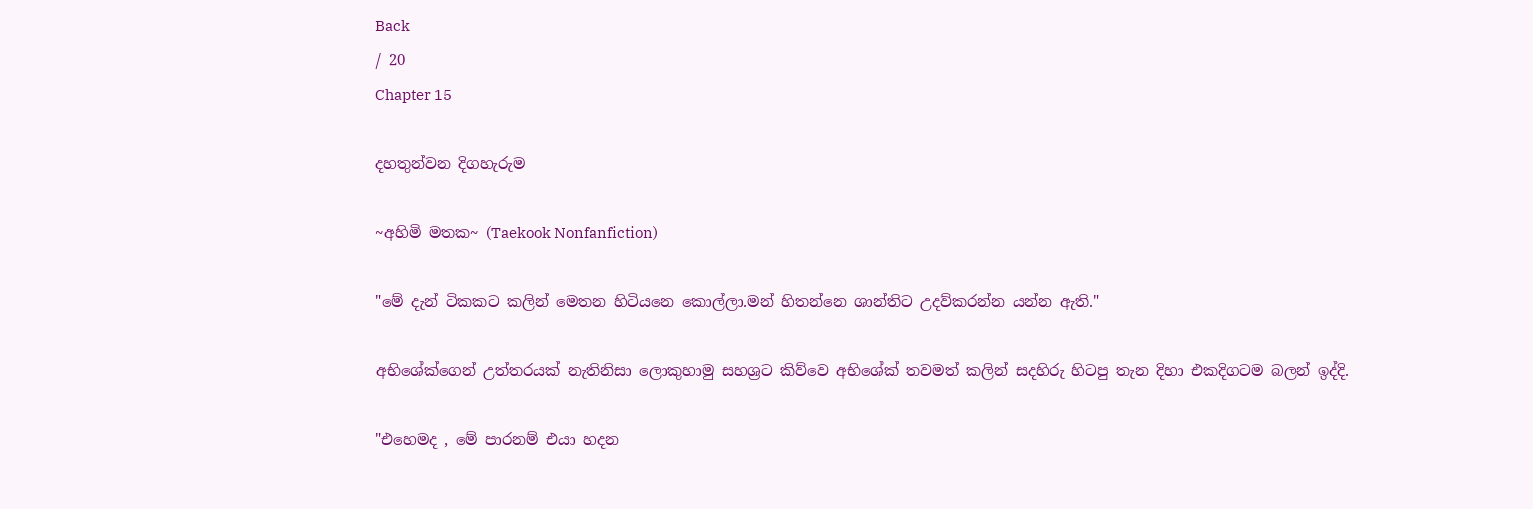Back
/ 20
Chapter 15

දහතුන්වන දිගහැරුම

~අහිමි මතක~ (Taekook Nonfanfiction)

"මේ දැන් ටිකකට කලින් මෙතන හිටියනෙ කොල්ලා.මන් හිතන්නෙ ශාන්තිට උදව්කරන්න යන්න ඇති."

අභිශේක්ගෙන් උත්තරයක් නැතිනිසා ලොකුහාමු සහශ්‍රට කිව්වෙ අභිශේක් තවමත් කලින් සදහිරු හිටපු තැන දිහා එකදිගටම බලන් ඉද්දි.

"එහෙමද , මේ පාරනම් එයා හදන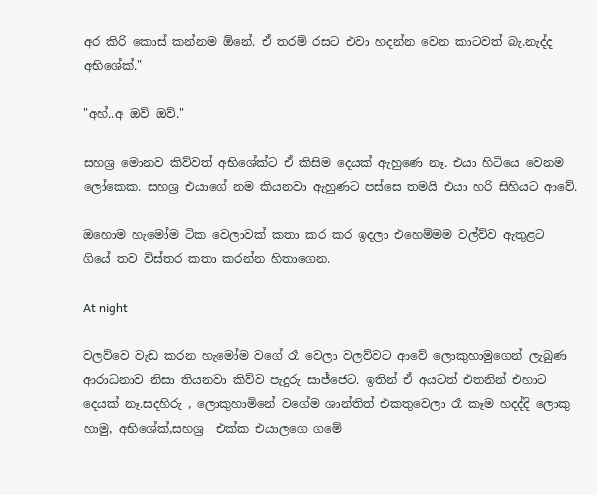අර කිරි කොස් කන්නම ඕනේ. ඒ තරම් රසට එවා හදන්න වෙන කාටවත් බැ.නැද්ද අභිශේක්."

"අහ්..අ ඔව් ඔව්."

සහශ්‍ර මොනව කිව්වත් අභිශේක්ට ඒ කිසිම දෙයක් ඇහුණෙ නෑ. එයා හිටියෙ වෙනම ලෝකෙක. සහශ්‍ර එයාගේ නම කියනවා ඇහුණට පස්සෙ තමයි එයා හරි සිහියට ආවේ.

ඔහොම හැමෝම ටික වෙලාවක් කතා කර කර ඉදලා එහෙම්මම වල්ව්ව ඇතුළට ගියේ තව විස්තර කතා කරන්න හිතාගෙන.

At night

වලව්වෙ වැඩ කරන හැමෝම වගේ රෑ වෙලා වලව්වට ආවේ ලොකුහාමුගෙන් ලැබුණ ආරාධනාව නිසා තියනවා කිව්ව පැදුරු සාජ්ජෙට. ඉතින් ඒ අයටත් එතනින් එහාට දෙයක් නෑ.සදහිරු , ලොකුහාමිනේ වගේම ශාන්තිත් එකතුවෙලා රෑ කෑම හදද්දි ලොකු හාමු, අභිශේක්,සහශ්‍ර  එක්ක එයාලගෙ ගමේ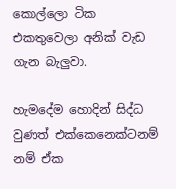කොල්ලො ටික එකතුවෙලා අනික් වැඩ ගැන බැලුවා.

හැමදේම හොදින් සිද්ධ වුණත් එක්කෙනෙක්ටනම් නම් ඒක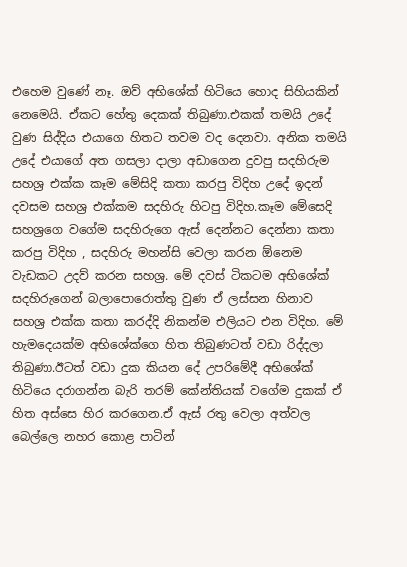එහෙම වුණේ නෑ. ඔව් අභිශේක් හිටියෙ හොද සිහියකින් නෙමෙයි. ඒකට හේතු දෙකක් තිබුණා.එකක් තමයි උදේ වුණ සිද්දිය එයාගෙ හිතට තවම වද දෙනවා. අනික තමයි උදේ එයාගේ අත ගසලා දාලා අඩාගෙන දුවපු සදහිරුම සහශ්‍ර එක්ක කෑම මේසිදි කතා කරපු විදිහ උදේ ඉදන් දවසම සහශ්‍ර එක්කම සදහිරු හිටපු විදිහ.කෑම මේසෙදි සහශ්‍රගෙ වගේම සදහිරුගෙ ඇස් දෙන්නට දෙන්නා කතා කරපු විදිහ , සදහිරු මහන්සි වෙලා කරන ඕනෙම වැඩකට උදව් කරන සහශ්‍ර. මේ දවස් ටිකටම අභිශේක් සදහිරුගෙන් බලාපොරොත්තු වුණ ඒ ලස්සන හිනාව සහශ්‍ර එක්ක කතා කරද්දි නිකන්ම එලියට එන විදිහ. මේ හැමදෙයක්ම අභිශේක්ගෙ හිත තිබුණටත් වඩා රිද්දලා තිබුණා.ඊටත් වඩා දුක කියන දේ උපරිමේදී අභිශේක් හිටියෙ දරාගන්න බැරි තරම් කේන්තියක් වගේම දුකක් ඒ හිත අස්සෙ හිර කරගෙන.ඒ ඇස් රතු වෙලා අත්වල බෙල්ලෙ නහර කොළ පාටින්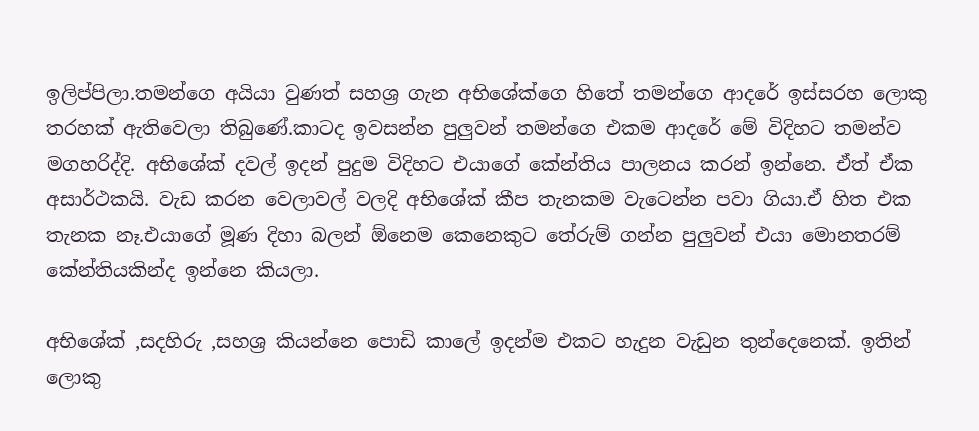ඉලිප්පිලා.තමන්ගෙ අයියා වුණත් සහශ්‍ර ගැන අභිශේක්ගෙ හිතේ තමන්ගෙ ආදරේ ඉස්සරහ ලොකු තරහක් ඇතිවෙලා තිබුණේ.කාටද ඉවසන්න පුලුවන් තමන්ගෙ එකම ආදරේ මේ විදිහට තමන්ව මගහරිද්දි. අභිශේක් දවල් ඉදන් පුදුම විදිහට එයාගේ කේන්තිය පාලනය කරන් ඉන්නෙ. ඒත් ඒක අසාර්ථකයි. වැඩ කරන වෙලාවල් වලදි අභිශේක් කීප තැනකම වැටෙන්න පවා ගියා.ඒ හිත එක තැනක නෑ.එයාගේ මූණ දිහා බලන් ඕනෙම කෙනෙකුට තේරුම් ගන්න පුලුවන් එයා මොනතරම් කේන්තියකින්ද ඉන්නෙ කියලා.

අභිශේක් ,සදහිරු ,සහශ්‍ර කියන්නෙ පොඩි කාලේ ඉදන්ම එකට හැදුන වැඩුන තුන්දෙනෙක්. ඉතින් ලොකු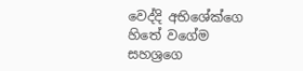වෙද්දි අභිශේක්ගෙ හිතේ වගේම සහශ්‍රගෙ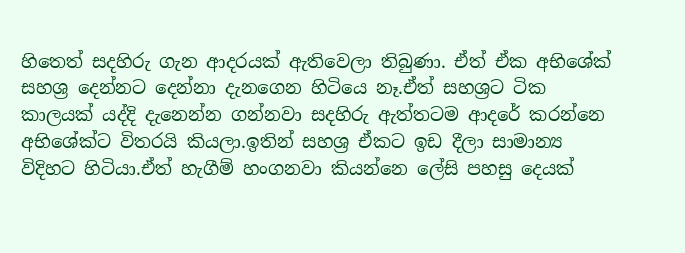හිතෙත් සදහිරු ගැන ආදරයක් ඇතිවෙලා තිබුණා. ඒත් ඒක අභිශේක් සහශ්‍ර දෙන්නට දෙන්නා දැනගෙන හිටියෙ නෑ.ඒත් සහශ්‍රට ටික කාලයක් යද්දි දැනෙන්න ගන්නවා සදහිරු ඇත්තටම ආදරේ කරන්නෙ අභිශේක්ට විතරයි කියලා.ඉතින් සහශ්‍ර ඒකට ඉඩ දීලා සාමාන්‍ය විදිහට හිටියා.ඒත් හැගීම් හංගනවා කියන්නෙ ලේසි පහසු දෙයක්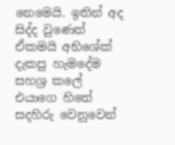නෙමෙයි. ඉතින් අද සිද්ද වුණෙත් ඒකමයි අභිශේක් දැකපු හැමදේම සහශ්‍ර කලේ එයාගෙ හිතේ සදහිරු වෙනුවෙන්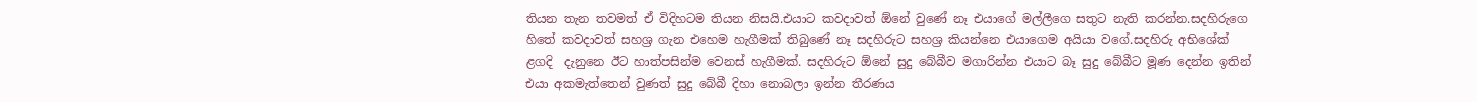තියන තැන තවමත් ඒ විදිහටම තියන නිසයි.එයාට කවදාවත් ඕනේ වුණේ නෑ එයාගේ මල්ලීගෙ සතුට නැති කරන්න.සදහිරුගෙ හිතේ කවදාවත් සහශ්‍ර ගැන එහෙම හැගීමක් තිබුණේ නෑ සදහිරුට සහශ්‍ර කියන්නෙ එයාගෙම අයියා වගේ.සදහිරු අභිශේක් ළගදි  දැනුනෙ ඊට හාත්පසින්ම වෙනස් හැගීමක්. සදහිරුට ඕනේ සුදු බේබීව මගාරින්න එයාට බෑ සුදු බේබීට මූණ දෙන්න ඉතින් එයා අකමැත්තෙන් වුණත් සුදු බේබී දිහා නොබලා ඉන්න තීරණය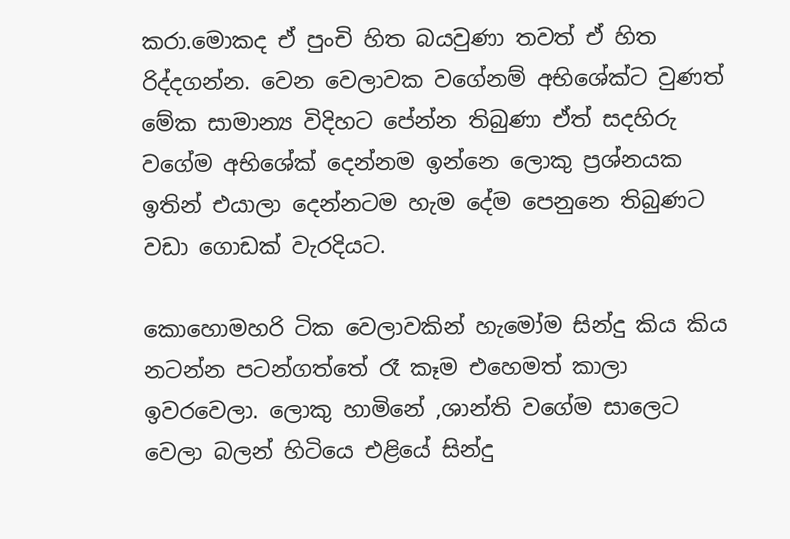කරා.මොකද ඒ පුංචි හිත බයවුණා තවත් ඒ හිත රිද්දගන්න. වෙන වෙලාවක වගේනම් අභිශේක්ට වුණත් මේක සාමාන්‍ය විදිහට පේන්න තිබුණා ඒත් සදහිරු වගේම අභිශේක් දෙන්නම ඉන්නෙ ලොකු ප්‍රශ්නයක ඉතින් එයාලා දෙන්නටම හැම දේම පෙනුනෙ තිබුණට වඩා ගොඩක් වැරදියට.

කොහොමහරි ටික වෙලාවකින් හැමෝම සින්දු කිය කිය නටන්න පටන්ගත්තේ රෑ කෑම එහෙමත් කාලා ඉවරවෙලා. ලොකු හාමිනේ ,ශාන්ති වගේම සාලෙට වෙලා බලන් හිටියෙ එළියේ සින්දු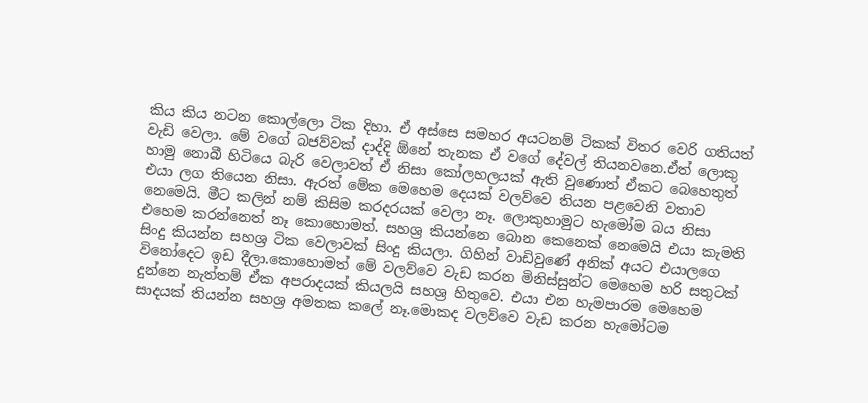කිය කිය නටන කොල්ලො ටික දිහා. ඒ අස්සෙ සමහර අයටනම් ටිකක් විතර වෙරි ගතියත් වැඩි වෙලා. මේ වගේ බජව්වක් දාද්දි ඕනේ තැනක ඒ වගේ දේවල් තියනවනෙ.ඒත් ලොකු හාමු නොබී හිටියෙ බැරි වෙලාවත් ඒ නිසා කෝලහලයක් ඇති වුණොත් ඒකට බෙහෙතුත් එයා ලග තියෙන නිසා. ඇරත් මේක මෙහෙම දෙයක් වලව්වෙ තියන පළවෙනි වතාව නෙමෙයි. මීට කලින් නම් කිසිම කරදරයක් වෙලා නෑ. ලොකුහාමුට හැමෝම බය නිසා එහෙම කරන්නෙත් නෑ කොහොමත්. සහශ්‍ර කියන්නෙ බොන කෙනෙක් නෙමෙයි එයා කැමති සිංදු කියන්න සහශ්‍ර ටික වෙලාවක් සිංදු කියලා. ගිහින් වාඩිවුණේ අනික් අයට එයාලගෙ විනෝදෙට ඉඩ දීලා.කොහොමත් මේ වලව්වෙ වැඩ කරන මිනිස්සුන්ට මෙහෙම හරි සතුටක් දුන්නෙ නැත්තම් ඒක අපරාදයක් කියලයි සහශ්‍ර හිතුවෙ. එයා එන හැමපාරම මෙහෙම සාදයක් තියන්න සහශ්‍ර අමතක කලේ නෑ.මොකද වලව්වෙ වැඩ කරන හැමෝටම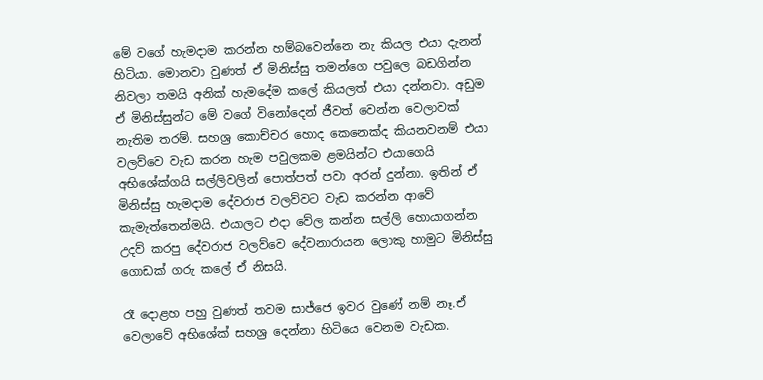මේ වගේ හැමදාම කරන්න හම්බවෙන්නෙ නැ කියල එයා දැනන් හිටියා. මොනවා වුණත් ඒ මිනිස්සු තමන්ගෙ පවුලෙ බඩගින්න නිවලා තමයි අනික් හැමදේම කලේ කියලත් එයා දන්නවා. අඩුම ඒ මිනිස්සුන්ට මේ වගේ විනෝදෙන් ජීවත් වෙන්න වෙලාවක් නැතිම තරම්. සහශ්‍ර කොච්චර හොද කෙනෙක්ද කියනවනම් එයා වලව්වෙ වැඩ කරන හැම පවුලකම ළමයින්ට එයාගෙයි අභිශේක්ගයි සල්ලිවලින් පොත්පත් පවා අරන් දුන්නා. ඉතින් ඒ මිනිස්සු හැමදාම දේවරාජ වලව්වට වැඩ කරන්න ආවේ කැමැත්තෙන්මයි. එයාලට එදා වේල කන්න සල්ලි හොයාගන්න උදව් කරපු දේවරාජ වලව්වෙ දේවනාරායන ලොකු හාමුට මිනිස්සු ගොඩක් ගරු කලේ ඒ නිසයි.

රෑ දොළහ පහු වුණත් තවම සාජ්ජෙ ඉවර වුණේ නම් නෑ.ඒ වෙලාවේ අභිශේක් සහශ්‍ර දෙන්නා හිටියෙ වෙනම වැඩක.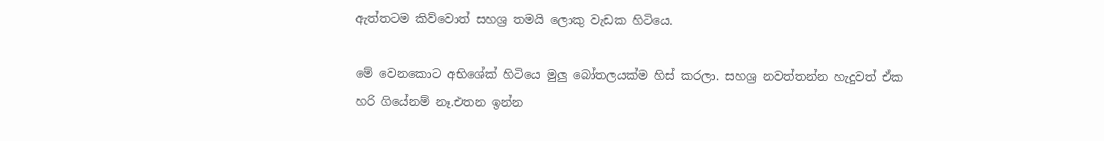ඇත්තටම කිව්වොත් සහශ්‍ර තමයි ලොකු වැඩක හිටියෙ.

මේ වෙනකොට අභිශේක් හිටියෙ මුලු බෝතලයක්ම හිස් කරලා. සහශ්‍ර නවත්තන්න හැදුවත් ඒක හරි ගියේනම් නෑ.එතන ඉන්න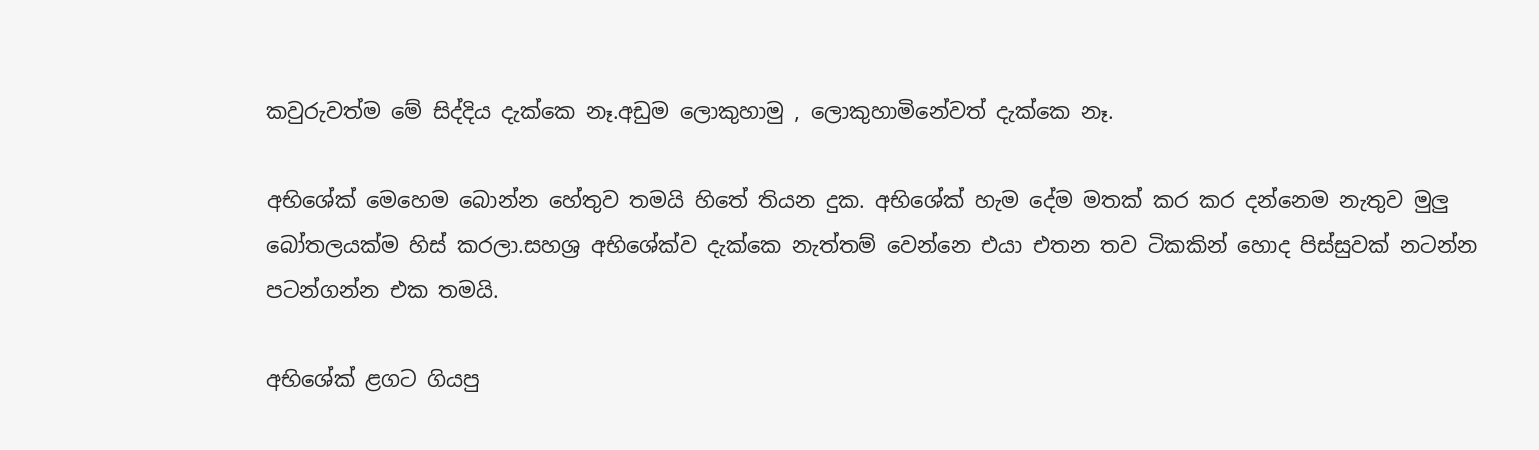කවුරුවත්ම මේ සිද්දිය දැක්කෙ නෑ.අඩුම ලොකුහාමු , ලොකුහාමිනේවත් දැක්කෙ නෑ.

අභිශේක් මෙහෙම බොන්න හේතුව තමයි හිතේ තියන දුක. අභිශේක් හැම දේම මතක් කර කර දන්නෙම නැතුව මුලු බෝතලයක්ම හිස් කරලා.සහශ්‍ර අභිශේක්ව දැක්කෙ නැත්තම් වෙන්නෙ එයා එතන තව ටිකකින් හොද පිස්සුවක් නටන්න පටන්ගන්න එක තමයි.

අභිශේක් ළගට ගියපු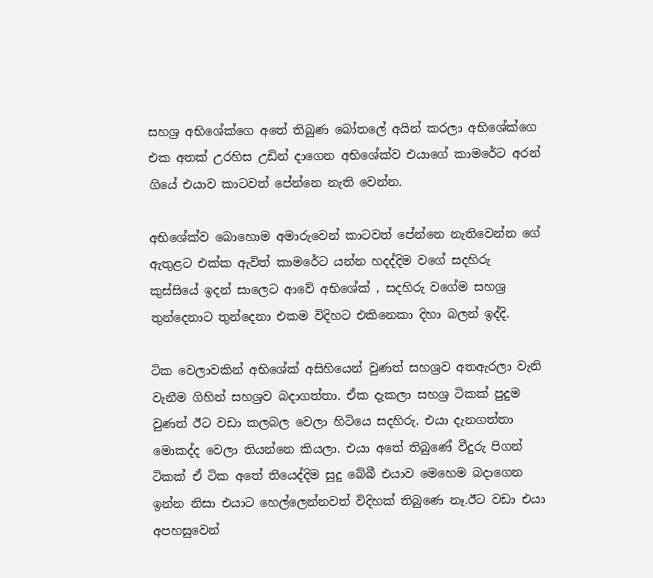සහශ්‍ර අභිශේක්ගෙ අතේ තිබුණ බෝතලේ අයින් කරලා අභිශේක්ගෙ එක අතක් උරහිස උඩින් දාගෙන අභිශේක්ව එයාගේ කාමරේට අරන් ගියේ එයාව කාටවත් පේන්නෙ නැති වෙන්න.

අභිශේක්ව බොහොම අමාරුවෙන් කාටවත් පේන්නෙ නැතිවෙන්න ගේ ඇතුළට එක්ක ඇවිත් කාමරේට යන්න හදද්දිම වගේ සදහිරු කුස්සියේ ඉදන් සාලෙට ආවේ අභිශේක් , සදහිරු වගේම සහශ්‍ර තුන්දෙනාට තුන්දෙනා එකම විදිහට එකිනෙකා දිහා බලන් ඉද්දි.

ටික වෙලාවකින් අභිශේක් අසිහියෙන් වුණත් සහශ්‍රව අතඇරලා වැනි වැනීම ගිහින් සහශ්‍රව බදාගත්තා. ඒක දැකලා සහශ්‍ර ටිකක් පුදුම වුණත් ඊට වඩා කලබල වෙලා හිටියෙ සදහිරු. එයා දැනගත්තා මොකද්ද වෙලා තියන්නෙ කියලා. එයා අතේ තිබුණේ වීදුරු පිගන් ටිකක් ඒ ටික අතේ තියෙද්දිම සුදු බේබී එයාව මෙහෙම බදාගෙන ඉන්න නිසා එයාට හෙල්ලෙන්නවත් විදිහක් තිබුණෙ නෑ.ඊට වඩා එයා අපහසුවෙන්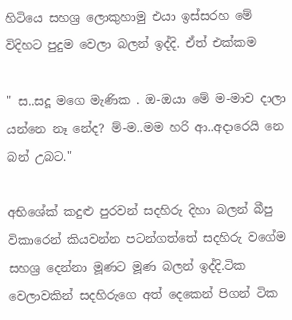හිටියෙ සහශ්‍ර ලොකුහාමු එයා ඉස්සරහ මේ විදිහට පුදුම වෙලා බලන් ඉද්දි. ඒත් එක්කම

" ස..සදූ මගෙ මැණික . ඔ-ඔයා මේ ම-මාව දාලා යන්නෙ නෑ නේද? ම්-ම..මම හරි ආ..අදාරෙයි නෙ බන් උබට."

අභිශේක් කදුළු පුරවන් සදහිරු දිහා බලන් බීපු විකාරෙන් කියවන්න පටන්ගත්තේ සදහිරු වගේම සහශ්‍ර දෙන්නා මූණට මූණ බලන් ඉද්දි.ටික වෙලාවකින් සදහිරුගෙ අත් දෙකෙන් පිගන් ටික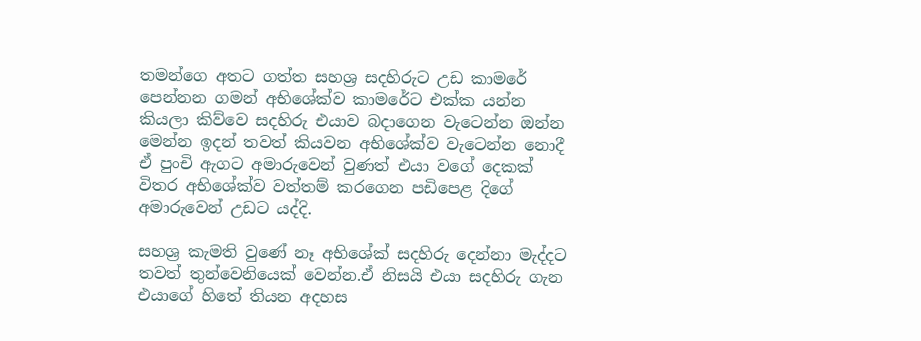තමන්ගෙ අතට ගත්ත සහශ්‍ර සදහිරුට උඩ කාමරේ පෙන්නන ගමන් අභිශේක්ව කාමරේට එක්ක යන්න කියලා කිව්වෙ සදහිරු එයාව බදාගෙන වැටෙන්න ඔන්න මෙන්න ඉදන් තවත් කියවන අභිශේක්ව වැටෙන්න නොදී ඒ පුංචි ඇගට අමාරුවෙන් වුණත් එයා වගේ දෙකක් විතර අභිශේක්ව වත්තම් කරගෙන පඩිපෙළ දිගේ අමාරුවෙන් උඩට යද්දි.

සහශ්‍ර කැමති වුණේ නෑ අභිශේක් සදහිරු දෙන්නා මැද්දට තවත් තුන්වෙනියෙක් වෙන්න.ඒ නිසයි එයා සදහිරු ගැන එයාගේ හිතේ තියන අදහස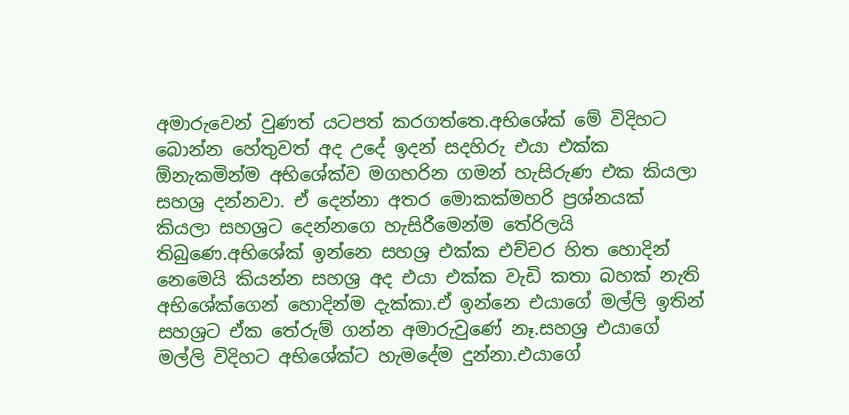අමාරුවෙන් වුණත් යටපත් කරගත්තෙ.අභිශේක් මේ විදිහට බොන්න හේතුවත් අද උදේ ඉදන් සදහිරු එයා එක්ක ඕනැකමින්ම අභිශේක්ව මගහරින ගමන් හැසිරුණ එක කියලා සහශ්‍ර දන්නවා. ඒ දෙන්නා අතර මොකක්මහරි ප්‍රශ්නයක් කියලා සහශ්‍රට දෙන්නගෙ හැසිරීමෙන්ම තේරිලයි තිබුණෙ.අභිශේක් ඉන්නෙ සහශ්‍ර එක්ක එච්චර හිත හොදින් නෙමෙයි කියන්න සහශ්‍ර අද එයා එක්ක වැඩි කතා බහක් නැති අභිශේක්ගෙන් හොදින්ම දැක්කා.ඒ ඉන්නෙ එයාගේ මල්ලි ඉතින් සහශ්‍රට ඒක තේරුම් ගන්න අමාරුවුණේ නෑ.සහශ්‍ර එයාගේ මල්ලි විදිහට අභිශේක්ට හැමදේම දුන්නා.එයාගේ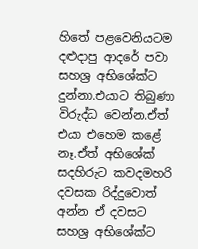හිතේ පළවෙනියටම දළුදාපු ආදරේ පවා සහශ්‍ර අභිශේක්ට දුන්නා.එයාට තිබුණා විරුද්ධ වෙන්න.ඒත් එයා එහෙම කළේ නෑ.ඒත් අභිශේක් සදහිරුට කවදමහරි දවසක රිද්දුවොත් අන්න ඒ දවසට සහශ්‍ර අභිශේක්ට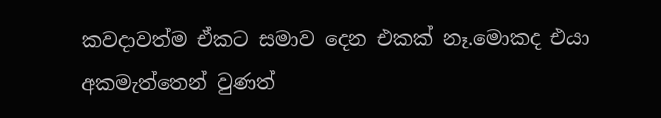කවදාවත්ම ඒකට සමාව දෙන එකක් නෑ.මොකද එයා අකමැත්තෙන් වුණත්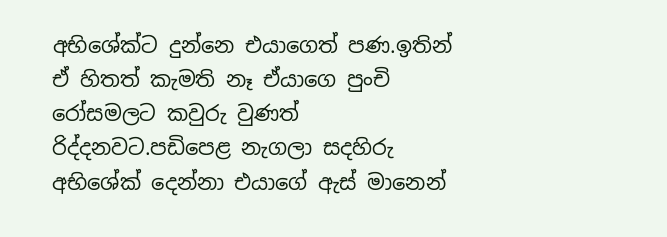අභිශේක්ට දුන්නෙ එයාගෙත් පණ.ඉතින් ඒ හිතත් කැමති නෑ ඒයාගෙ පුංචි රෝසමලට කවුරු වුණත් රිද්දනවට.පඩිපෙළ නැගලා සදහිරු අභිශේක් දෙන්නා එයාගේ ඇස් මානෙන්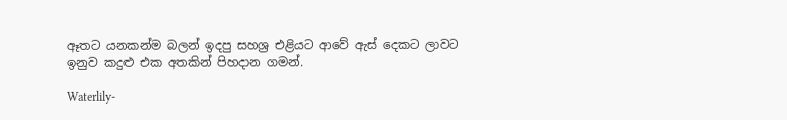ඈතට යනකන්ම බලන් ඉදපු සහශ්‍ර එළියට ආවේ ඇස් දෙකට ලාවට ඉනුව කදුළු එක අතකින් පිහදාන ගමන්.

Waterlily-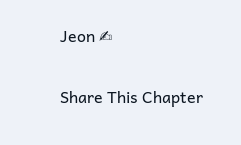Jeon ✍

Share This Chapter